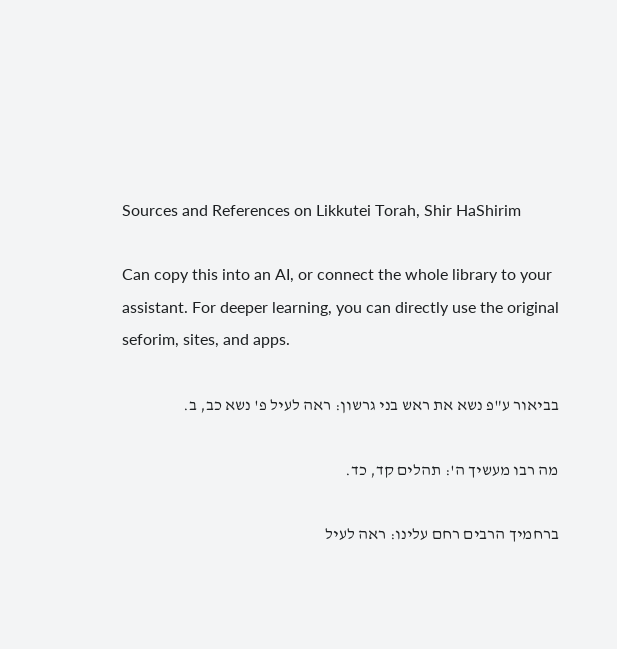Sources and References on Likkutei Torah, Shir HaShirim

Can copy this into an AI, or connect the whole library to your assistant. For deeper learning, you can directly use the original seforim, sites, and apps.

בביאור ע"פ נשא את ראש בני גרשון: ראה לעיל פ' נשא כב, ב.

מה רבו מעשיך ה': תהלים קד, כד.

ברחמיך הרבים רחם עלינו: ראה לעיל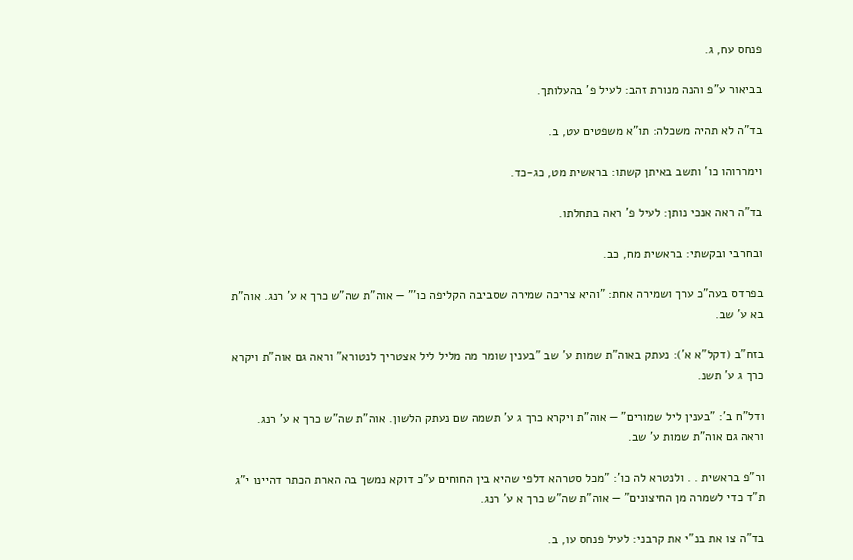פנחס עח, ג.

בביאור ע"פ והנה מנורת זהב: לעיל פ' בהעלותך.

בד"ה לא תהיה משכלה: תו"א משפטים עט, ב.

וימררוהו כו' ותשב באיתן קשתו: בראשית מט, כג-כד.

בד"ה ראה אנכי נותן: לעיל פ' ראה בתחלתו.

ובחרבי ובקשתי: בראשית מח, כב.

בפרדס בעה"כ ערך ושמירה אחת: ”והיא צריכה שמירה שסביבה הקליפה כו'" — אוה"ת שה"ש כרך א ע' רנג. אוה"ת בא ע' שב.

בזח"ב (דקל"א א'): נעתק באוה"ת שמות ע' שב ”בענין שומר מה מליל ליל אצטריך לנטורא" וראה גם אוה"ת ויקרא כרך ג ע' תשנ.

ודל"ח ב': ”בענין ליל שמורים" — אוה"ת ויקרא כרך ג ע' תשמה שם נעתק הלשון. אוה"ת שה"ש כרך א ע' רנג. וראה גם אוה"ת שמות ע' שב.

ור"פ בראשית . . ולנטרא לה כו': ”מכל סטרהא דלפי שהיא בין החוחים ע"כ דוקא נמשך בה הארת הכתר דהיינו י"ג ת"ד כדי לשמרה מן החיצונים" — אוה"ת שה"ש כרך א ע' רנג.

בד"ה צו את בנ"י את קרבני: לעיל פנחס עו, ב.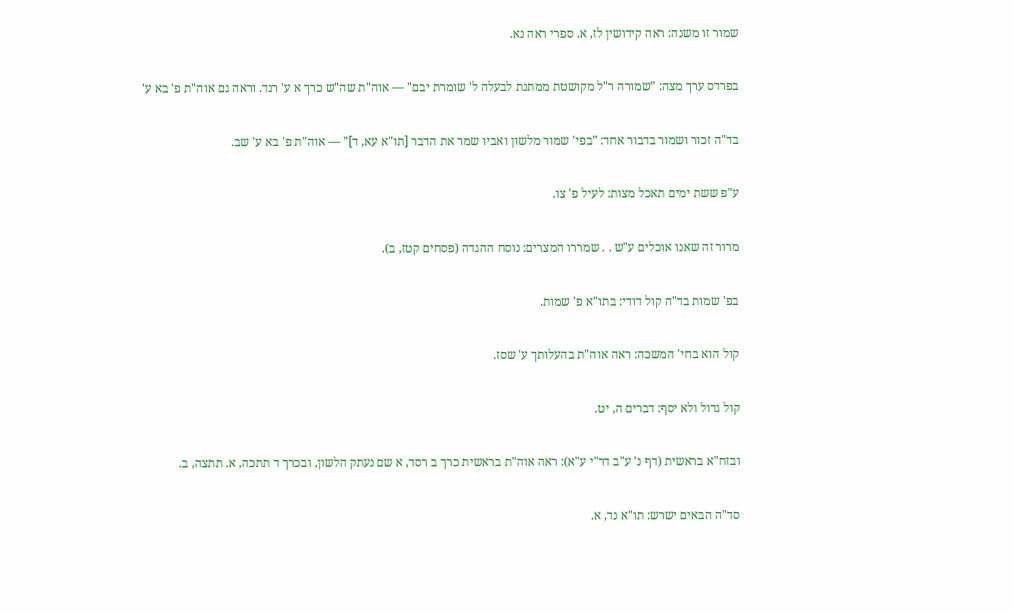שמור זו משנה: ראה קידושין לז, א. ספרי ראה נא.

בפרדס ערך מצה: ”שמורה ר"ל מקושטת ממתנת לבעלה ל' שומרת יבם" — אוה"ת שה"ש כרך א ע' רנד. וראה גם אוה"ת פ' בא ע'

בד"ה זכור ושמור בדבור אחד: ”בפי' שמור מלשון ואביו שמר את הדבר [תו"א עא, ד]" — אוה"ת פ' בא ע' שב.

ע"פ ששת ימים תאכל מצות: לעיל פ' צו.

מרור זה שאנו אוכלים ע"ש . . שמררו המצרים: נוסח ההגדה (פסחים קטז, ב).

בפ' שמות בד"ה קול דודי: בתו"א פ' שמות.

קול הוא בחי' המשכה: ראה אוה"ת בהעלותך ע' שסז.

קול גדול ולא יסף: דברים ה, יט.

ובזח"א בראשית (דף נ' ע"ב דר"י ע"א): ראה אוה"ת בראשית כרך ב רסד, א שם נעתק הלשון, ובכרך ד תתכה, א. תתצה, ב.

סד"ה הבאים ישרש: תו"א נד, א.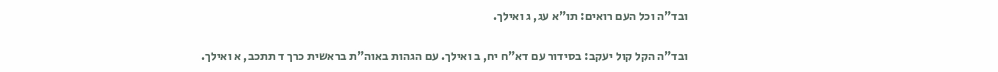ובד"ה וכל העם רואים: תו"א עג, ג ואילך.

ובד"ה הקל קול יעקב: בסידור עם דא"ח יח, ב ואילך. עם הגהות באוה"ת בראשית כרך ד תתכב, א ואילך.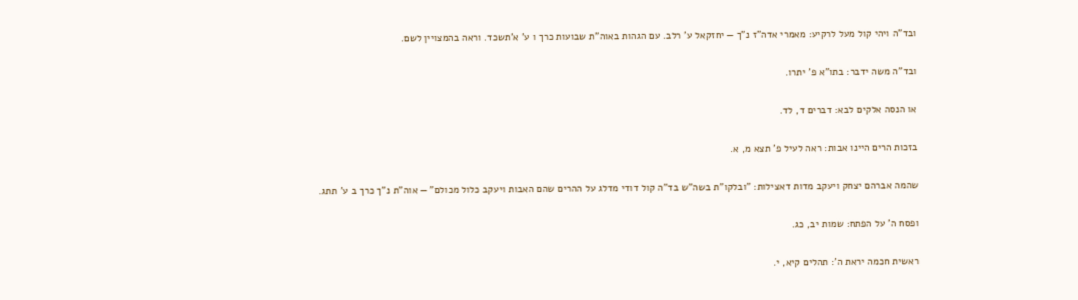ובד"ה ויהי קול מעל לרקיע: מאמרי אדה"ז נ"ך — יחזקאל ע' רלב. עם הגהות באוה"ת שבועות כרך ו ע' א'תשכד. וראה בהמצויין לשם.

ובד"ה משה ידבר: בתו"א פ' יתרו.

או הנסה אלקים לבא: דברים ד, לד.

בזכות הרים היינו אבות: ראה לעיל פ' תצא מ, א.

שהמה אברהם יצחק ויעקב מדות דאצילות: ”ובלקו"ת בשה"ש בד"ה קול דודי מדלג על ההרים שהם האבות ויעקב כלול מכולם" — אוה"ת נ"ך כרך ב ע' תתג.

ופסח ה' על הפתח: שמות יב, כג.

ראשית חכמה יראת ה': תהלים קיא, י.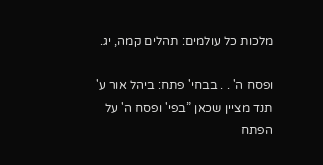מלכות כל עולמים: תהלים קמה, יג.

ופסח ה' . . בבחי' פתח: ביהל אור ע' תנד מציין שכאן ”בפי' ופסח ה' על הפתח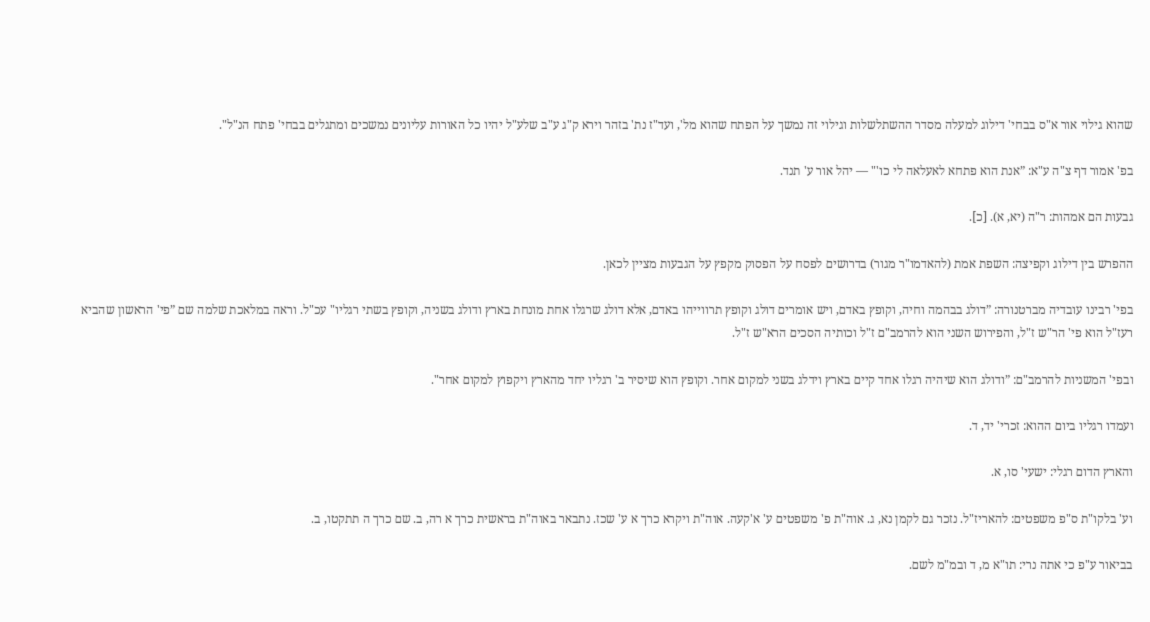שהוא גילוי אור א"ס בבחי' דילוג למעלה מסדר ההשתלשלות וגילוי זה נמשך על הפתח שהוא מל', ועד"ז נת' בזהר וירא ק"ג ע"ב שלע"ל יהיו כל האורות עליונים נמשכים ומתגלים בבחי' פתח הנ"ל".

בפ' אמור דף צ"ה ע"א: ”אנת הוא פתחא לאעלאה לי כו'" — יהל אור ע' תנד.

גבעות הם אמהות: ר"ה (יא, א). [כ].

ההפרש בין דילוג וקפיצה: השפת אמת (להאדמו"ר מגור) בדרושים לפסח על הפסוק מקפץ על הגבעות מציין לכאן.

בפי' רבינו עובדיה מברטנורה: ”דולג בבהמה וחיה, וקופץ באדם, ויש אומרים דולג וקופץ תרווייהו באדם, אלא דולג שרגלו אחת מונחת בארץ ודולג בשניה, וקופץ בשתי רגליו" עכ"ל. וראה במלאכת שלמה שם ”פי' הראשון שהביא רעז"ל הוא פי' הר"ש ז"ל, והפירוש השני הוא להרמב"ם ז"ל וכותיה הסכים הרא"ש ז"ל.

ובפי' המשניות להרמב"ם: ”ודולג הוא שיהיה רגלו אחד קיים בארץ וידלג בשני למקום אחר. וקופץ הוא שיסיר ב' רגליו יחד מהארץ ויקפוץ למקום אחר".

ועמדו רגליו ביום ההוא: זכרי' יד, ד.

והארץ הדום רגלי: ישעי' סו, א.

וע' בלקו"ת ס"פ משפטים: להאריז"ל. נזכר גם לקמן נא, ג. אוה"ת פ' משפטים ע' א'קעה. אוה"ת ויקרא כרך א ע' שכז. נתבאר באוה"ת בראשית כרך א רה, ב. שם כרך ה תתקטו, ב.

בביאור ע"פ כי אתה נרי: תו"א מ, ד ובמ"מ לשם.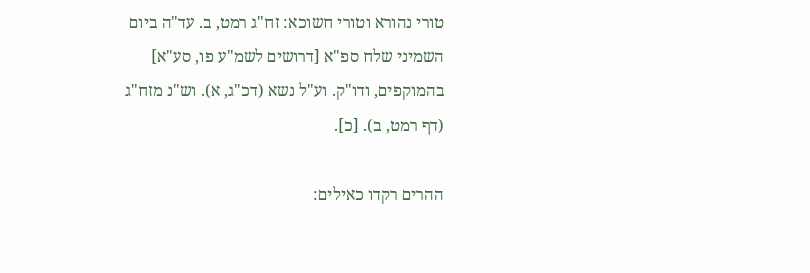טורי נהורא וטורי חשוכא: זח"ג רמט, ב. עד"ה ביום השמיני שלח ספ"א [דרושים לשמ"ע פו, סע"א] בהמוקפים, ודו"ק. וע"ל נשא (דכ"ג, א). וש"נ מזח"ג (דף רמט, ב). [כ].

ההרים רקדו כאילים: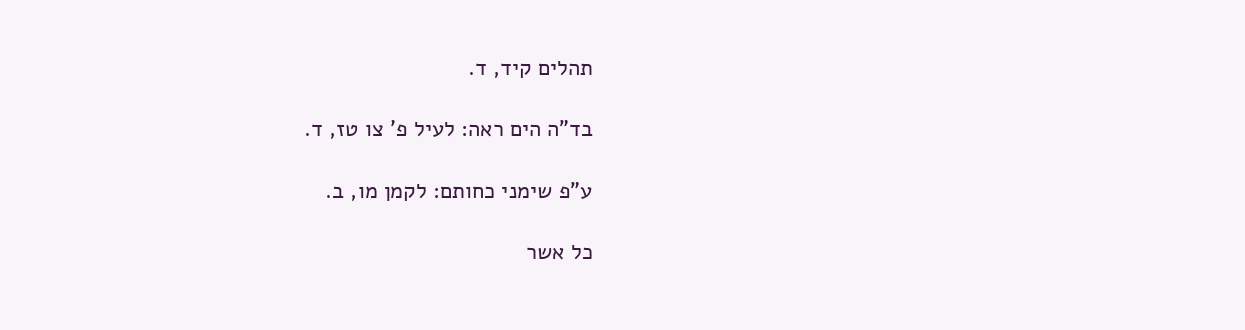תהלים קיד, ד.

בד"ה הים ראה: לעיל פ' צו טז, ד.

ע"פ שימני כחותם: לקמן מו, ב.

כל אשר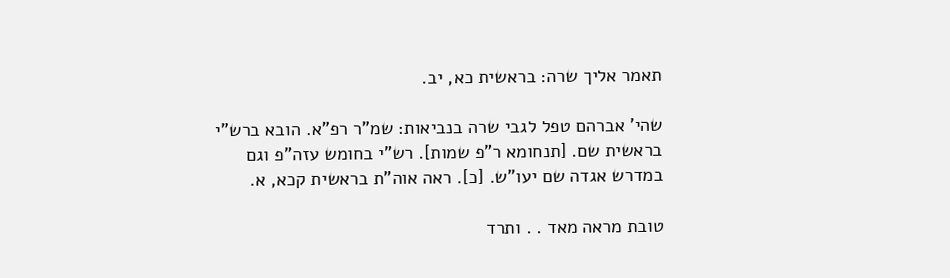תאמר אליך שרה: בראשית כא, יב.

שהי' אברהם טפל לגבי שרה בנביאות: שמ"ר רפ"א. הובא ברש"י בראשית שם. [תנחומא ר"פ שמות]. רש"י בחומש עזה"פ וגם במדרש אגדה שם יעו"ש. [כ]. ראה אוה"ת בראשית קכא, א.

טובת מראה מאד . . ותרד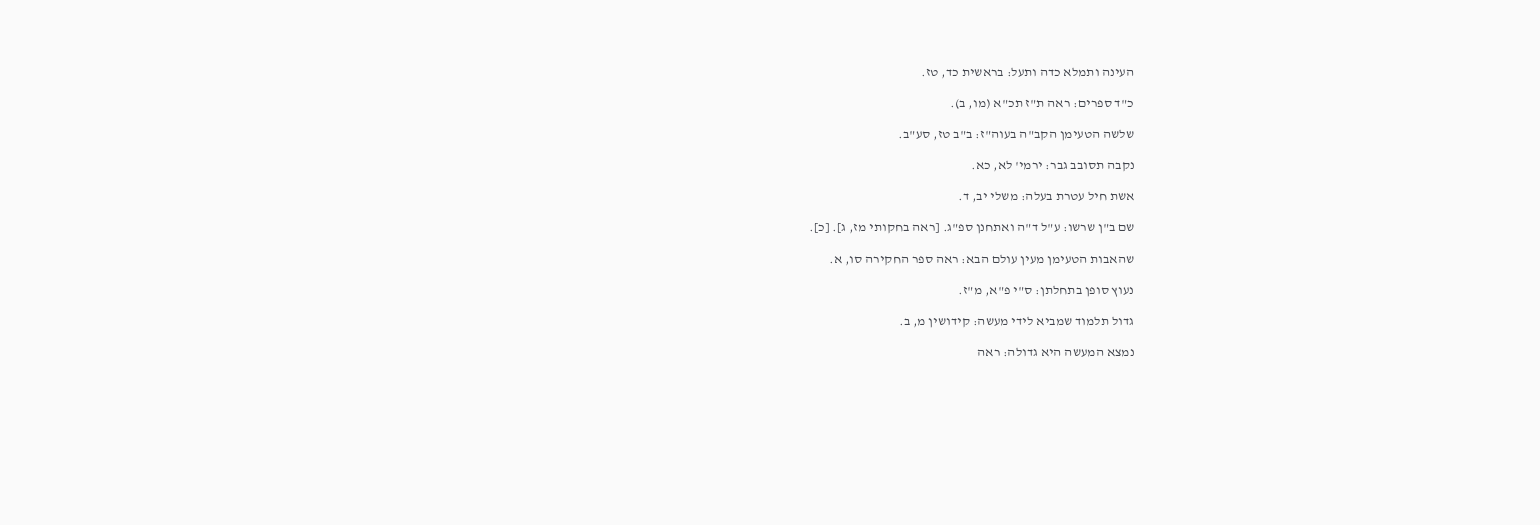העינה ותמלא כדה ותעל: בראשית כד, טז.

כ"ד ספרים: ראה ת"ז תכ"א (מו, ב).

שלשה הטעימן הקב"ה בעוה"ז: ב"ב טז, סע"ב.

נקבה תסובב גבר: ירמי' לא, כא.

אשת חיל עטרת בעלה: משלי יב, ד.

שם ב"ן שרשו: ע"ל ד"ה ואתחנן ספ"ג. [ראה בחקותי מז, ג]. [כ].

שהאבות הטעימן מעין עולם הבא: ראה ספר החקירה סו, א.

נעוץ סופן בתחלתן: ס"י פ"א, מ"ז.

גדול תלמוד שמביא לידי מעשה: קידושין מ, ב.

נמצא המעשה היא גדולה: ראה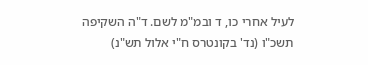לעיל אחרי כו, ד ובמ"מ לשם. ד"ה השקיפה תשכ"ו (נד' בקונטרס ח"י אלול תש"נ)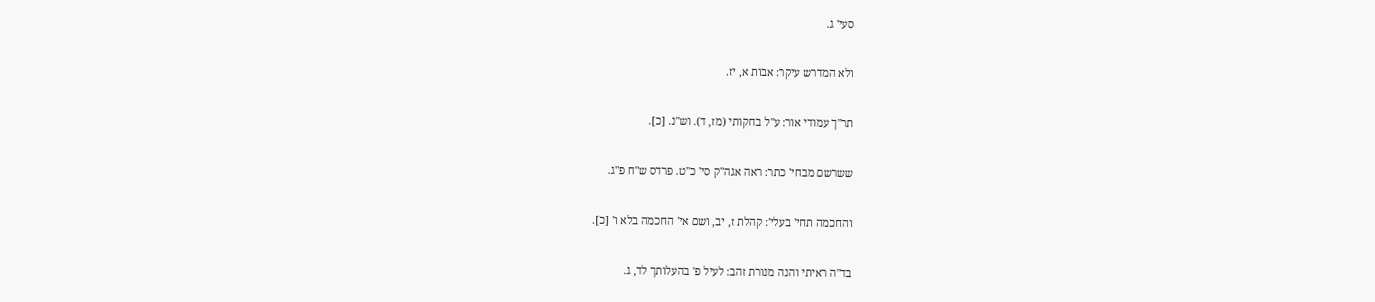סעי' ג.

ולא המדרש עיקר: אבות א, יז.

תר"ך עמודי אור: ע"ל בחקותי (מז, ד). וש"נ. [כ].

ששרשם מבחי' כתר: ראה אגה"ק סי' כ"ט. פרדס ש"ח פ"ג.

והחכמה תחי' בעלי': קהלת ז, יב, ושם אי' החכמה בלא ו' [כ].

בד"ה ראיתי והנה מנורת זהב: לעיל פ' בהעלותך לד, ג.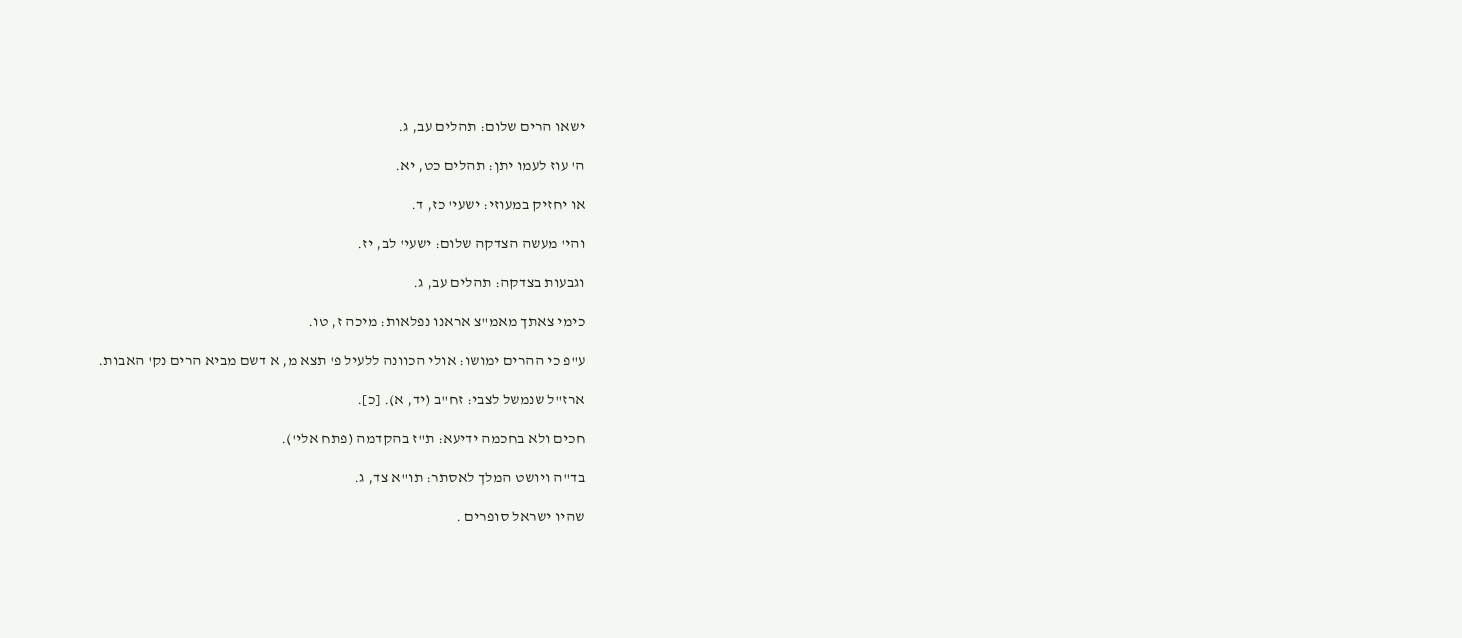ישאו הרים שלום: תהלים עב, ג.

ה' עוז לעמו יתן: תהלים כט, יא.

או יחזיק במעוזי: ישעי' כז, ד.

והי' מעשה הצדקה שלום: ישעי' לב, יז.

וגבעות בצדקה: תהלים עב, ג.

כימי צאתך מאמ"צ אראנו נפלאות: מיכה ז, טו.

ע"פ כי ההרים ימושו: אולי הכוונה ללעיל פ' תצא מ, א דשם מביא הרים נק' האבות.

ארז"ל שנמשל לצבי: זח"ב (יד, א). [כ].

חכים ולא בחכמה ידיעא: ת"ז בהקדמה (פתח אלי').

בד"ה ויושט המלך לאסתר: תו"א צד, ג.

שהיו ישראל סופרים .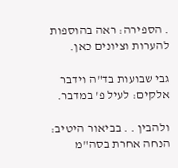. הספירה: ראה בהוספות להערות וציונים כאן.

גבי שבועות בד"ה וידבר אלקים: לעיל פ' במדבר.

ולהבין . . בביאור היטיב: הנחה אחרת בסה"מ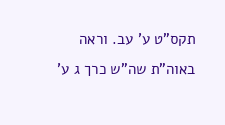תקס"ט ע' עב. וראה באוה"ת שה"ש כרך ג ע'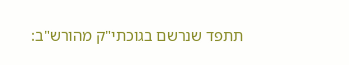תתפד שנרשם בגוכתי"ק מהורש"ב: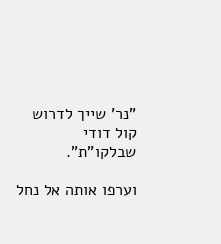”נר' שייך לדרוש קול דודי שבלקו"ת".

וערפו אותה אל נחל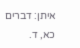איתן: דברים כא, ד.